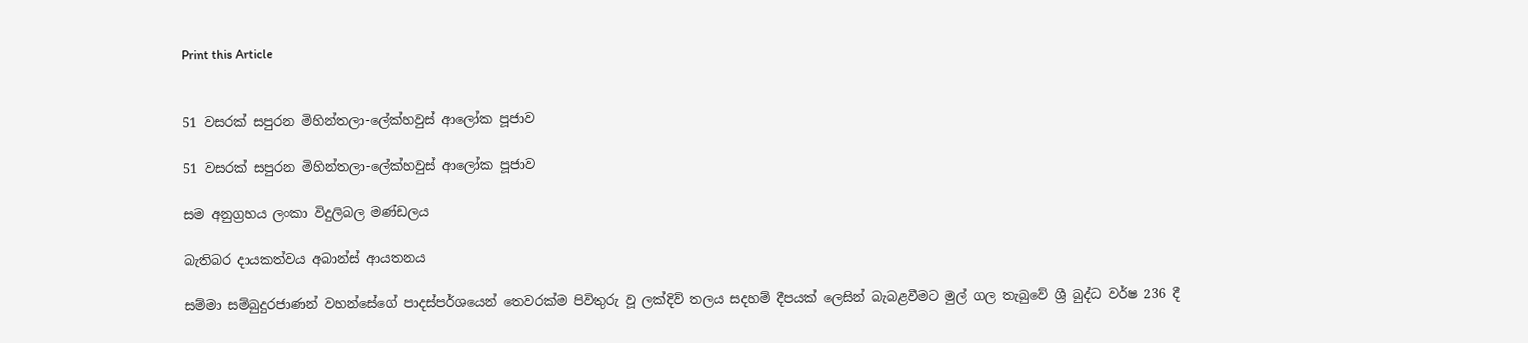Print this Article


51 වසරක් සපුරන මිහින්තලා-ලේක්හවුස් ආලෝක පූජාව

51 වසරක් සපුරන මිහින්තලා-ලේක්හවුස් ආලෝක පූජාව

සම අනුග්‍රහය ලංකා විදුලිබල මණ්ඩලය

බැතිබර දායකත්වය අබාන්ස් ආයතනය

සම්මා සම්බුදුරජාණන් වහන්සේගේ පාදස්පර්ශයෙන් තෙවරක්ම පිවිතුරු වූ ලක්දිව් තලය සදහම් දීපයක් ලෙසින් බැබළවීමට මුල් ගල තැබුවේ ශ්‍රී බුද්ධ වර්ෂ 236 දී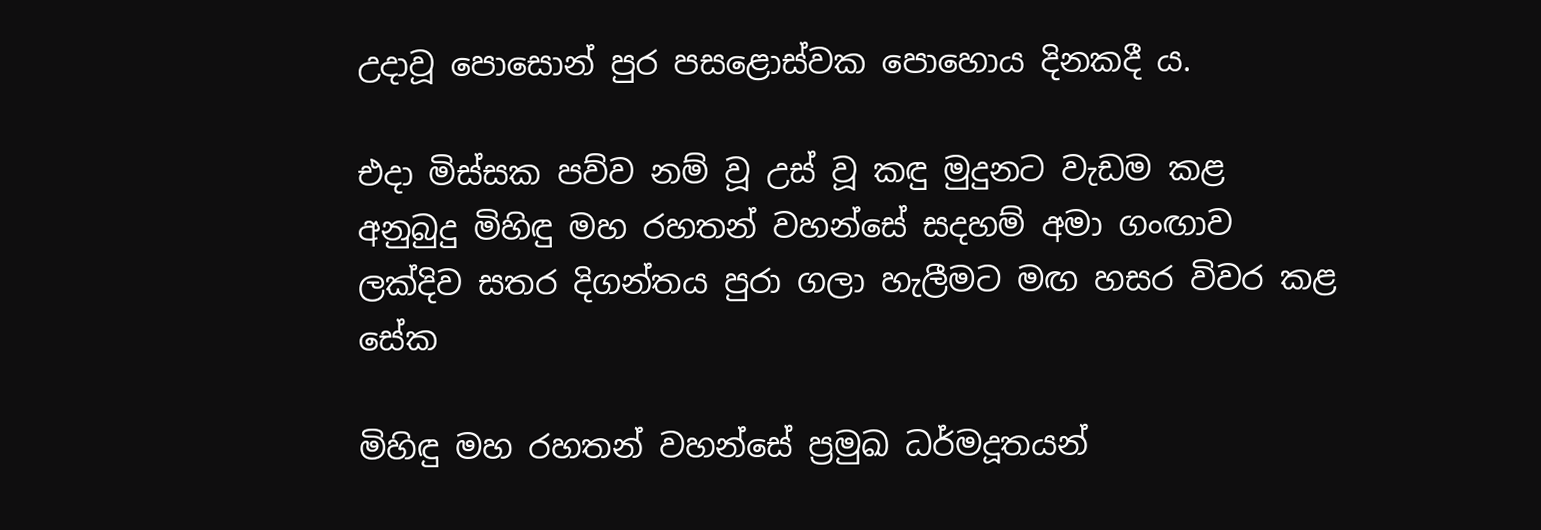උදාවූ පොසොන් පුර පසළොස්වක පොහොය දිනකදී ය.

එදා මිස්සක පව්ව නම් වූ උස් වූ කඳු මුදුනට වැඩම කළ අනුබුදු මිහිඳු මහ රහතන් වහන්සේ සදහම් අමා ගංඟාව ලක්දිව සතර දිගන්තය පුරා ගලා හැලීමට මඟ හසර විවර කළ සේක

මිහිඳු මහ රහතන් වහන්සේ ප්‍රමුඛ ධර්මදූතයන්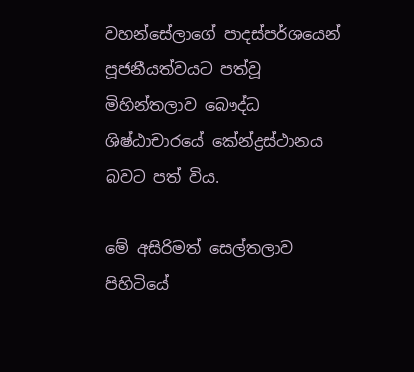වහන්සේලාගේ පාදස්පර්ශයෙන් පූජනීයත්වයට පත්වූ මිහින්තලාව බෞද්ධ ශිෂ්ඨාචාරයේ කේන්ද්‍රස්ථානය බවට පත් විය.

මේ අසිරිමත් සෙල්තලාව පිහිටියේ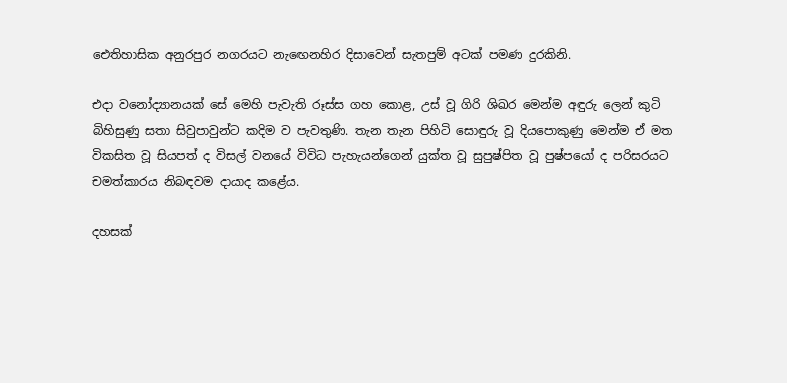ඓතිහාසික අනුරපුර නගරයට නැඟෙනහිර දිසාවෙන් සැතපුම් අටක් පමණ දුරකිනි.

එදා වනෝද්‍යානයක් සේ මෙහි පැවැති රූස්ස ගහ කොළ, උස් වූ ගිරි ශිඛර මෙන්ම අඳුරු ලෙන් කුටි බිහිසුණු සතා සිවුපාවුන්ට කදිම ව පැවතුණි. තැන තැන පිහිටි සොඳුරු වූ දියපොකුණු මෙන්ම ඒ මත විකසිත වූ සියපත් ද විසල් වනයේ විවිධ පැහැයන්ගෙන් යුක්ත වූ සුපුෂ්පිත වූ පුෂ්පයෝ ද පරිසරයට චමත්කාරය නිබඳවම දායාද කළේය.

දහසක්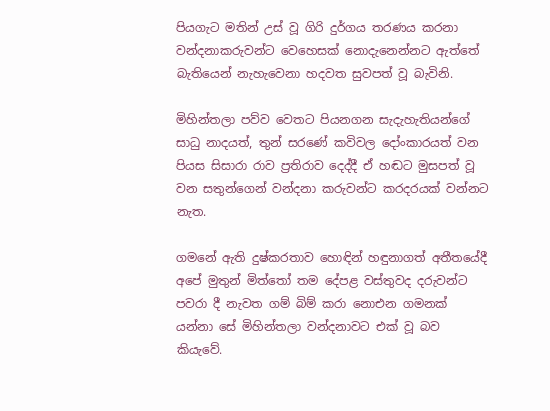පියගැට මතින් උස් වූ ගිරි දුර්ගය තරණය කරනා වන්දනාකරුවන්ට වෙහෙසක් නොදැනෙන්නට ඇත්තේ බැතියෙන් නැහැවෙනා හදවත සුවපත් වූ බැවිනි.

මිහින්තලා පව්ව වෙතට පියනගන සැදැහැතියන්ගේ සාධු නාදයත්, තුන් සරණේ කවිවල දෝංකාරයත් වන පියස සිසාරා රාව ප්‍රතිරාව දෙද්දී ඒ හඬට මුසපත් වූ වන සතුන්ගෙන් වන්දනා කරුවන්ට කරදරයක් වන්නට නැත.

ගමනේ ඇති දුෂ්කරතාව හොඳින් හඳුනාගත් අතීතයේදී අපේ මුතුන් මිත්තෝ තම දේපළ වස්තුවද දරුවන්ට පවරා දී නැවත ගම් බිම් කරා නොඑන ගමනක් යන්නා සේ මිහින්තලා වන්දනාවට එක් වූ බව කියැවේ.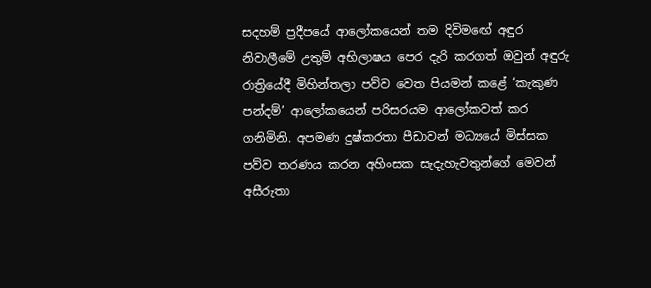සදහම් ප්‍රදීපයේ ආලෝකයෙන් තම දිවිමඟේ අඳුර නිවාලීමේ උතුම් අභිලාෂය පෙර දැරි කරගත් ඔවුන් අඳුරු රාත්‍රියේදී මිහින්තලා පව්ව වෙත පියමන් කළේ ‘කැකුණ පන්දම්’ ආලෝකයෙන් පරිසරයම ආලෝකවත් කර ගනිමිනි. අපමණ දුෂ්කරතා පීඩාවන් මධ්‍යයේ මිස්සක පව්ව තරණය කරන අහිංසක සැදැහැවතුන්ගේ මෙවන් අසීරුතා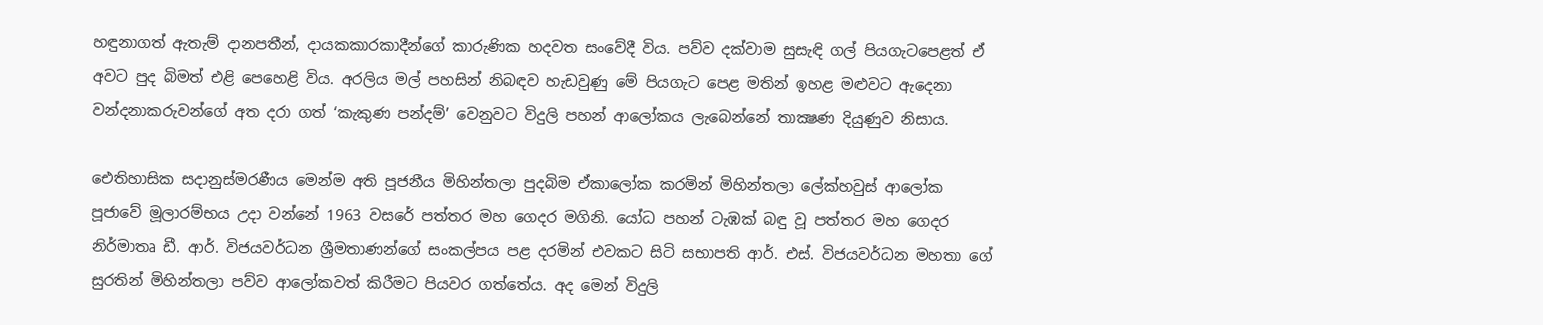හඳුනාගත් ඇතැම් දානපතීන්, දායකකාරකාදීන්ගේ කාරුණික හදවත සංවේදී විය. පව්ව දක්වාම සුසැඳි ගල් පියගැටපෙළත් ඒ අවට පුද බිමත් එළි පෙහෙළි විය. අරලිය මල් පහසින් නිබඳව හැඩවුණු මේ පියගැට පෙළ මතින් ඉහළ මළුවට ඇදෙනා වන්දනාකරුවන්ගේ අත දරා ගත් ‘කැකුණ පන්දම්’ වෙනුවට විදුලි පහන් ආලෝකය ලැබෙන්නේ තාක්‍ෂණ දියුණුව නිසාය.

ඓතිහාසික සදානුස්මරණීය මෙන්ම අති පූජනීය මිහින්තලා පුදබිම ඒකාලෝක කරමින් මිහින්තලා ලේක්හවුස් ආලෝක පූජාවේ මූලාරම්භය උදා වන්නේ 1963 වසරේ පත්තර මහ ගෙදර මගිනි. යෝධ පහන් ටැඹක් බඳු වූ පත්තර මහ ගෙදර නිර්මාතෘ ඩී. ආර්. විජයවර්ධන ශ්‍රීමතාණන්ගේ සංකල්පය පළ දරමින් එවකට සිටි සභාපති ආර්. එස්. විජයවර්ධන මහතා ගේ සුරතින් මිහින්තලා පව්ව ආලෝකවත් කිරීමට පියවර ගත්තේය. අද මෙන් විදුලි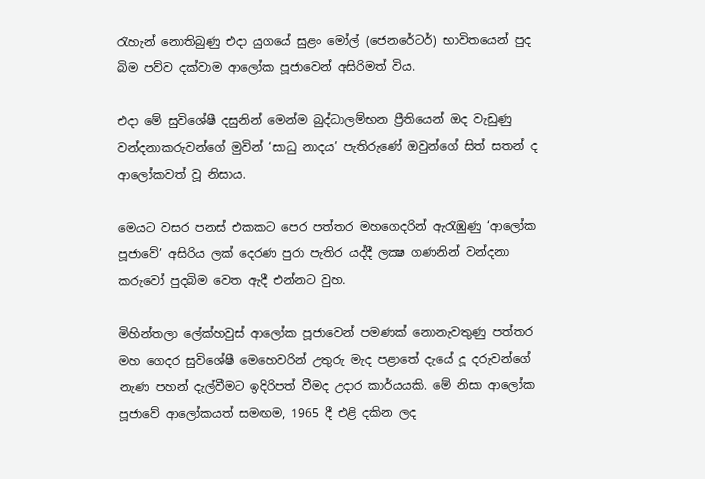රැහැන් නොතිබුණු එදා යුගයේ සුළං මෝල් (ජෙනරේටර්) භාවිතයෙන් පුද බිම පව්ව දක්වාම ආලෝක පූජාවෙන් අසිරිමත් විය.

එදා මේ සුවිශේෂී දසුනින් මෙන්ම බුද්ධාලම්භන ප්‍රීතියෙන් ඔද වැඩුණු වන්දනාකරුවන්ගේ මුවින් ‘සාධු නාදය’ පැතිරුණේ ඔවුන්ගේ සිත් සතන් ද ආලෝකවත් වූ නිසාය.

මෙයට වසර පනස් එකකට පෙර පත්තර මහගෙදරින් ඇරැඹුණු ‘ආලෝක පූජාවේ’ අසිරිය ලක් දෙරණ පුරා පැතිර යද්දී ලක්‍ෂ ගණනින් වන්දනා කරුවෝ පුදබිම වෙත ඇදී එන්නට වුහ.

මිහින්තලා ලේක්හවුස් ආලෝක පූජාවෙන් පමණක් නොනැවතුණු පත්තර මහ ගෙදර සුවිශේෂී මෙහෙවරින් උතුරු මැද පළාතේ දැයේ දූ දරුවන්ගේ නැණ පහන් දැල්වීමට ඉදිරිපත් වීමද උදාර කාර්යයකි. මේ නිසා ආලෝක පූජාවේ ආලෝකයත් සමඟම, 1965 දී එළි දකින ලද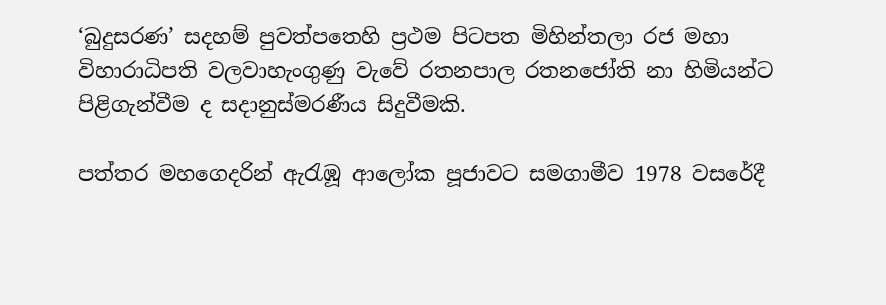‘බුදුසරණ’ සදහම් පුවත්පතෙහි ප්‍රථම පිටපත මිහින්තලා රජ මහා විහාරාධිපති වලවාහැංගුණු වැවේ රතනපාල රතනජෝති නා හිමියන්ට පිළිගැන්වීම ද සදානුස්මරණීය සිදුවීමකි.

පත්තර මහගෙදරින් ඇරැඹූ ආලෝක පූජාවට සමගාමීව 1978 වසරේදී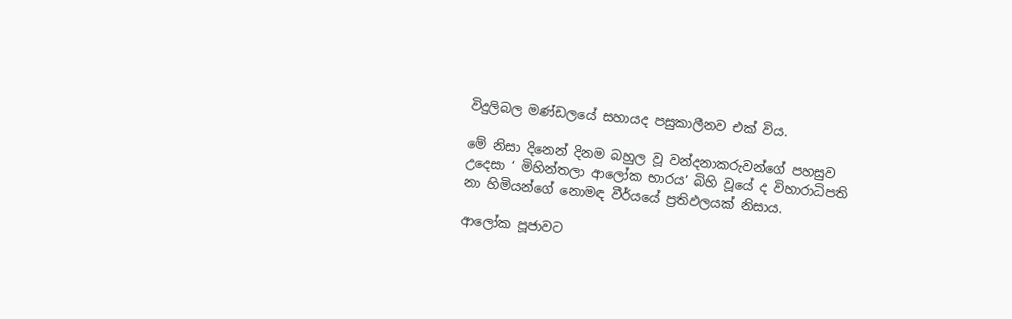විදුලිබල මණ්ඩලයේ සහායද පසුකාලීනව එක් විය.

මේ නිසා දිනෙන් දිනම බහුල වූ වන්දනාකරුවන්ගේ පහසුව උදෙසා ‘ මිහින්තලා ආලෝක භාරය’ බිහි වූයේ ද විහාරාධිපති නා හිමියන්ගේ නොමඳ වීර්යයේ ප්‍රතිඵලයක් නිසාය.

ආලෝක පූජාවට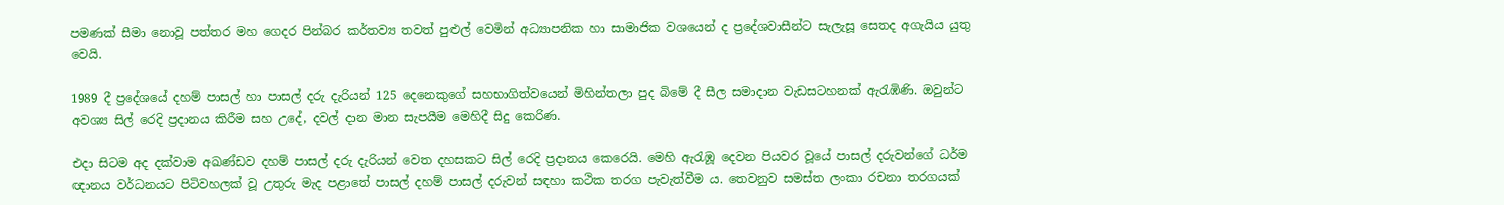පමණක් සීමා නොවූ පත්තර මහ ගෙදර පින්බර කර්තව්‍ය තවත් පුළුල් වෙමින් අධ්‍යාපනික හා සාමාජික වශයෙන් ද ප්‍රදේශවාසීන්ට සැලැසූ සෙතද අගැයිය යුතු වෙයි.

1989 දී ප්‍රදේශයේ දහම් පාසල් හා පාසල් දරු දැරියන් 125 දෙනෙකුගේ සහභාගිත්වයෙන් මිහින්තලා පුද බිමේ දී සීල සමාදාන වැඩසටහනක් ඇරැඹිණි. ඔවුන්ට අවශ්‍ය සිල් රෙදි ප්‍රදානය කිරීම සහ උදේ, දවල් දාන මාන සැපයීම මෙහිදී සිදු කෙරිණ.

එදා සිටම අද දක්වාම අඛණ්ඩව දහම් පාසල් දරු දැරියන් වෙත දහසකට සිල් රෙදි ප්‍රදානය කෙරෙයි. මෙහි ඇරැඹූ දෙවන පියවර වූයේ පාසල් දරුවන්ගේ ධර්ම ඥානය වර්ධනයට පිටිවහලක් වූ උතුරු මැද පළාතේ පාසල් දහම් පාසල් දරුවන් සඳහා කථික තරග පැවැත්වීම ය. තෙවනුව සමස්ත ලංකා රචනා තරගයක්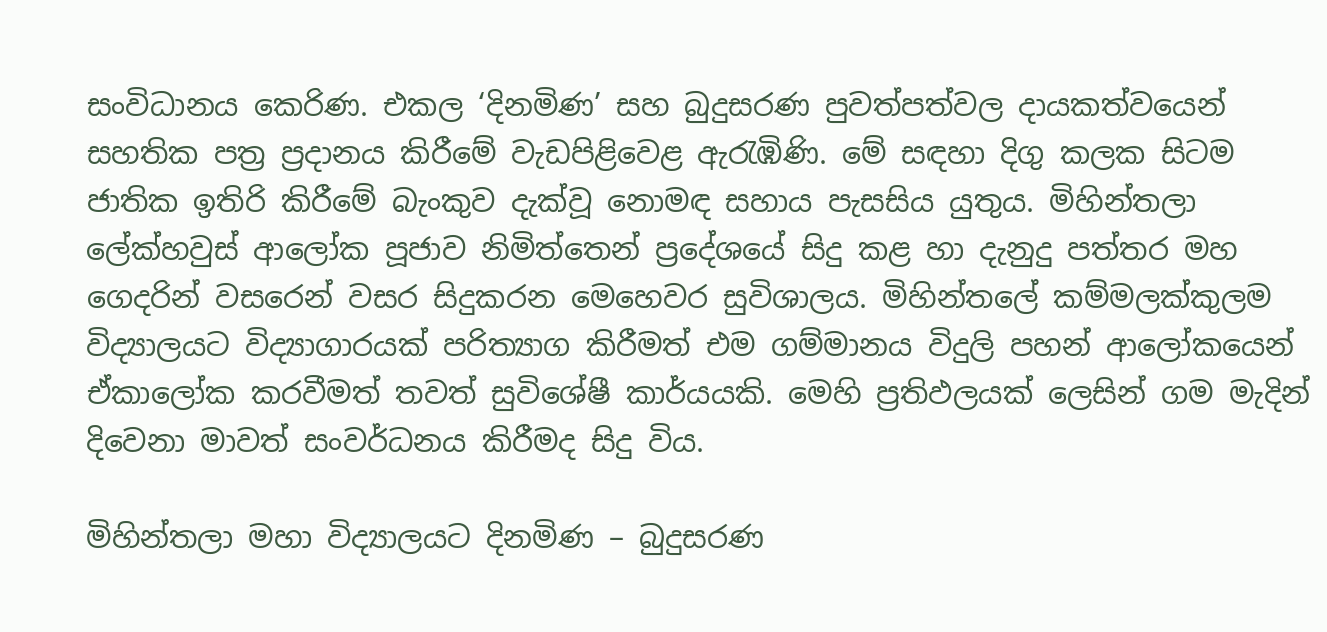සංවිධානය කෙරිණ. එකල ‘දිනමිණ’ සහ බුදුසරණ පුවත්පත්වල දායකත්වයෙන් සහතික පත්‍ර ප්‍රදානය කිරීමේ වැඩපිළිවෙළ ඇරැඹිණි. මේ සඳහා දිගු කලක සිටම ජාතික ඉතිරි කිරීමේ බැංකුව දැක්වූ නොමඳ සහාය පැසසිය යුතුය. මිහින්තලා ලේක්හවුස් ආලෝක පූජාව නිමිත්තෙන් ප්‍රදේශයේ සිදු කළ හා දැනුදු පත්තර මහ ගෙදරින් වසරෙන් වසර සිදුකරන මෙහෙවර සුවිශාලය. මිහින්තලේ කම්මලක්කුලම විද්‍යාලයට විද්‍යාගාරයක් පරිත්‍යාග කිරීමත් එම ගම්මානය විදුලි පහන් ආලෝකයෙන් ඒකාලෝක කරවීමත් තවත් සුවිශේෂී කාර්යයකි. මෙහි ප්‍රතිඵලයක් ලෙසින් ගම මැදින් දිවෙනා මාවත් සංවර්ධනය කිරීමද සිදු විය.

මිහින්තලා මහා විද්‍යාලයට දිනමිණ – බුදුසරණ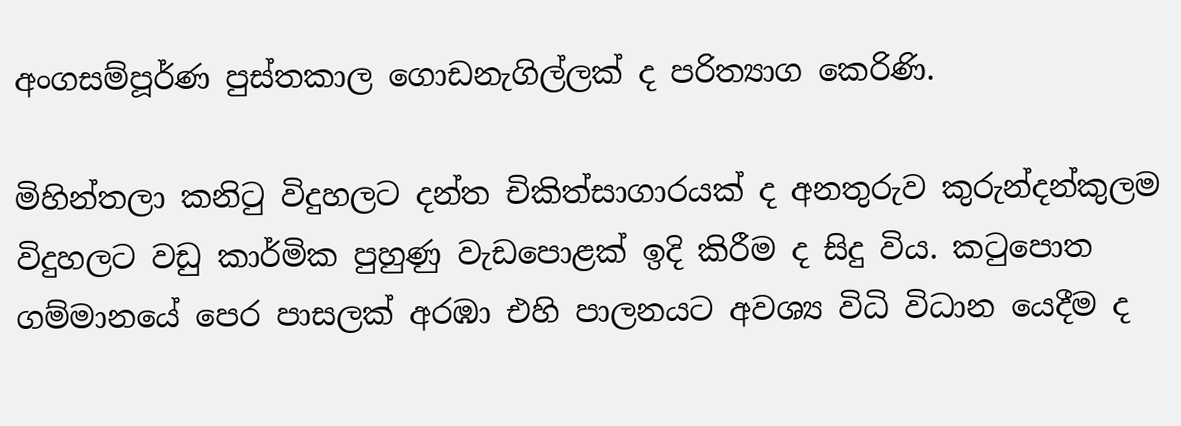අංගසම්පූර්ණ පුස්තකාල ගොඩනැගිල්ලක් ද පරිත්‍යාග කෙරිණි.

මිහින්තලා කනිටු විදුහලට දන්ත චිකිත්සාගාරයක් ද අනතුරුව කුරුන්දන්කුලම විදුහලට වඩු කාර්මික පුහුණු වැඩපොළක් ඉදි කිරීම ද සිදු විය. කටුපොත ගම්මානයේ පෙර පාසලක් අරඹා එහි පාලනයට අවශ්‍ය විධි විධාන යෙදීම ද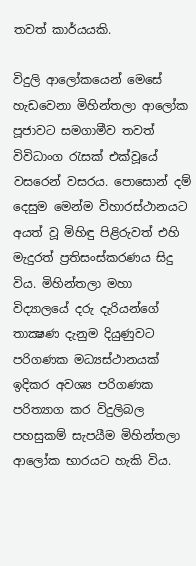තවත් කාර්යයකි.

විදුලි ආලෝකයෙන් මෙසේ හැඩවෙනා මිහින්තලා ආලෝක පූජාවට සමගාමීව තවත් විවිධාංග රැසක් එක්වූයේ වසරෙන් වසරය. පොසොන් දම් දෙසුම මෙන්ම විහාරස්ථානයට අයත් වූ මිහිඳු පිළිරුවත් එහි මැදුරත් ප්‍රතිසංස්කරණය සිදු විය. මිහින්තලා මහා විද්‍යාලයේ දරු දැරියන්ගේ තාක්‍ෂණ දැනුම දියුණුවට පරිගණක මධ්‍යස්ථානයක් ඉදිකර අවශ්‍ය පරිගණක පරිත්‍යාග කර විදුලිබල පහසුකම් සැපයීම මිහින්තලා ආලෝක භාරයට හැකි විය.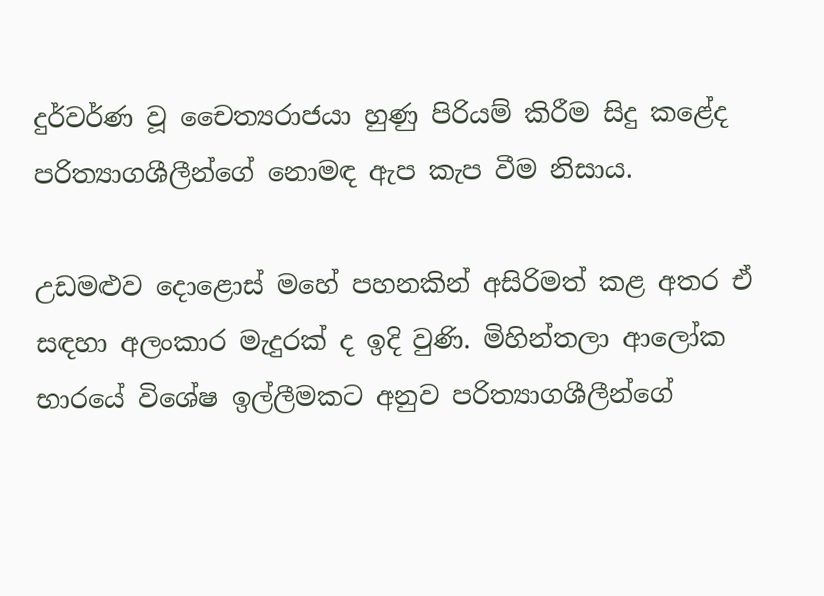දුර්වර්ණ වූ චෛත්‍යරාජයා හුණු පිරියම් කිරීම සිදු කළේද පරිත්‍යාගශීලීන්ගේ නොමඳ ඇප කැප වීම නිසාය.

උඩමළුව දොළොස් මහේ පහනකින් අසිරිමත් කළ අතර ඒ සඳහා අලංකාර මැදුරක් ද ඉදි වුණි. මිහින්තලා ආලෝක භාරයේ විශේෂ ඉල්ලීමකට අනුව පරිත්‍යාගශීලීන්ගේ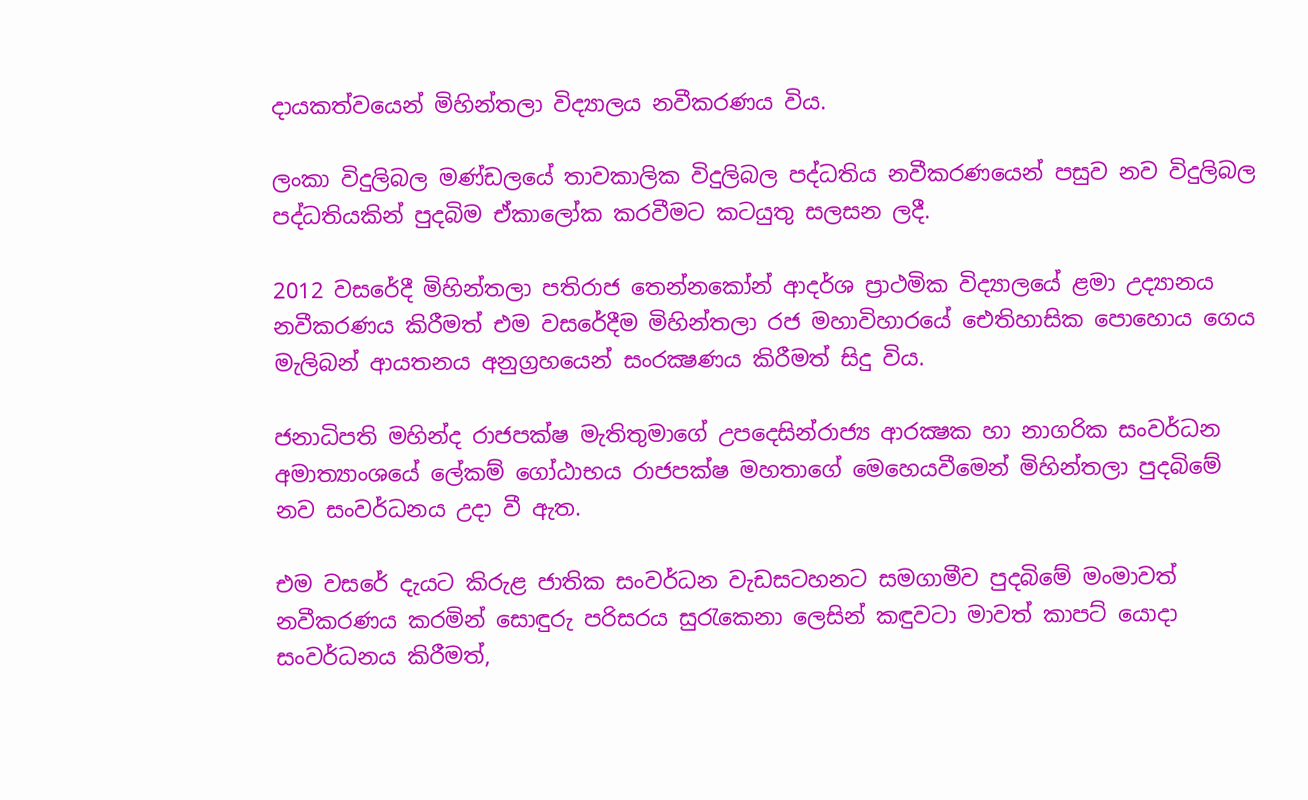දායකත්වයෙන් මිහින්තලා විද්‍යාලය නවීකරණය විය.

ලංකා විදුලිබල මණ්ඩලයේ තාවකාලික විදුලිබල පද්ධතිය නවීකරණයෙන් පසුව නව විදුලිබල පද්ධතියකින් පුදබිම ඒකාලෝක කරවීමට කටයුතු සලසන ලදී.

2012 වසරේදී මිහින්තලා පතිරාජ තෙන්නකෝන් ආදර්ශ ප්‍රාථමික විද්‍යාලයේ ළමා උද්‍යානය නවීකරණය කිරීමත් එම වසරේදීම මිහින්තලා රජ මහාවිහාරයේ ඓතිහාසික පොහොය ගෙය මැලිබන් ආයතනය අනුග්‍රහයෙන් සංරක්‍ෂණය කිරීමත් සිදු විය.

ජනාධිපති මහින්ද රාජපක්ෂ මැතිතුමාගේ උපදෙසින්රාජ්‍ය ආරක්‍ෂක හා නාගරික සංවර්ධන අමාත්‍යාංශයේ ලේකම් ගෝඨාභය රාජපක්ෂ මහතාගේ මෙහෙයවීමෙන් මිහින්තලා පුදබිමේ නව සංවර්ධනය උදා වී ඇත.

එම වසරේ දැයට කිරුළ ජාතික සංවර්ධන වැඩසටහනට සමගාමීව පුදබිමේ මංමාවත් නවීකරණය කරමින් සොඳුරු පරිසරය සුරැකෙනා ලෙසින් කඳුවටා මාවත් කාපට් යොදා සංවර්ධනය කිරීමත්,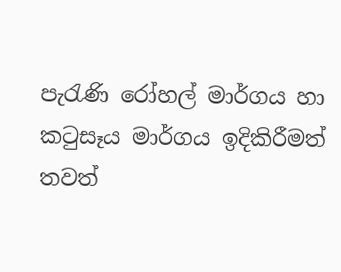පැරැණි රෝහල් මාර්ගය හා කටුසෑය මාර්ගය ඉදිකිරීමත් තවත්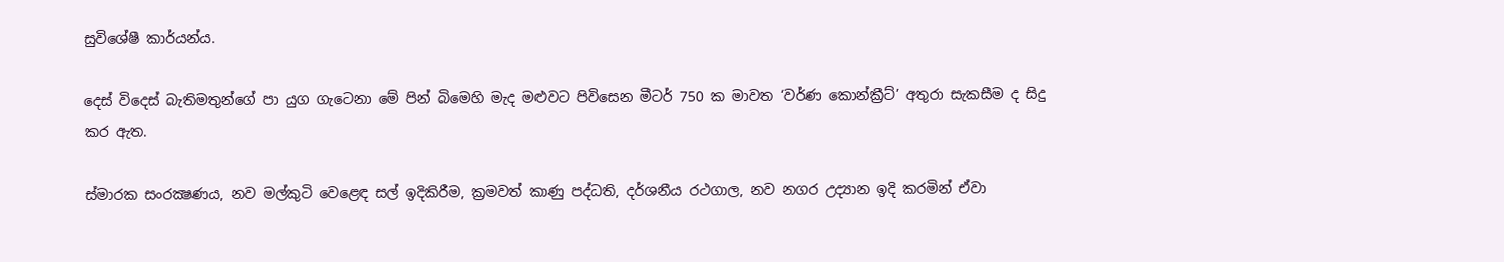සුවිශේෂී කාර්යන්ය.

දෙස් විදෙස් බැතිමතුන්ගේ පා යුග ගැටෙනා මේ පින් බිමෙහි මැද මළුවට පිවිසෙන මීටර් 750 ක මාවත ‘වර්ණ කොන්ක්‍රීට්’ අතුරා සැකසීම ද සිදු කර ඇත.

ස්මාරක සංරක්‍ෂණය, නව මල්කුටි වෙළෙඳ සල් ඉදිකිරීම, ක්‍රමවත් කාණු පද්ධති, දර්ශනීය රථගාල, නව නගර උද්‍යාන ඉදි කරමින් ඒවා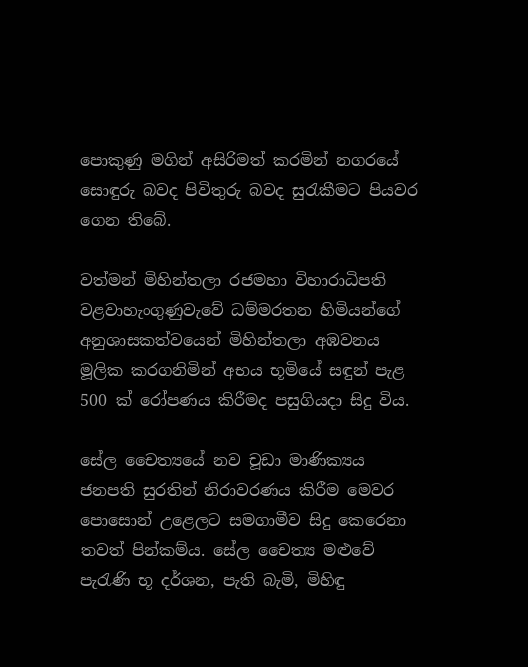පොකුණු මගින් අසිරිමත් කරමින් නගරයේ සොඳුරු බවද පිවිතුරු බවද සුරැකීමට පියවර ගෙන තිබේ.

වත්මන් මිහින්තලා රජමහා විහාරාධිපති වළවාහැංගුණුවැවේ ධම්මරතන හිමියන්ගේ අනුශාසකත්වයෙන් මිහින්තලා අඹවනය මූලික කරගනිමින් අභය භූමියේ සඳුන් පැළ 500 ක් රෝපණය කිරීමද පසුගියදා සිදු විය.

සේල චෛත්‍යයේ නව චූඩා මාණික්‍යය ජනපති සුරතින් නිරාවරණය කිරීම මෙවර පොසොන් උළෙලට සමගාමීව සිදු කෙරෙනා තවත් පින්කම්ය. සේල චෛත්‍ය මළුවේ පැරැණි භූ දර්ශන, පැති බැමි, මිහිඳු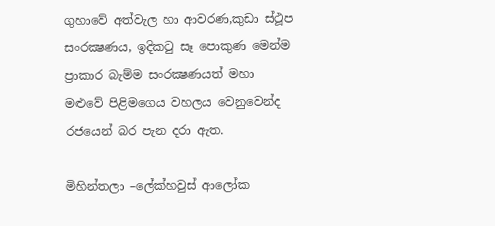ගුහාවේ අත්වැල හා ආවරණ,කුඩා ස්ථූප සංරක්‍ෂණය, ඉදිකටු සෑ පොකුණ මෙන්ම ප්‍රාකාර බැම්ම සංරක්‍ෂණයත් මහා මළුවේ පිළිමගෙය වහලය වෙනුවෙන්ද රජයෙන් බර පැන දරා ඇත.

මිහින්තලා –ලේක්හවුස් ආලෝක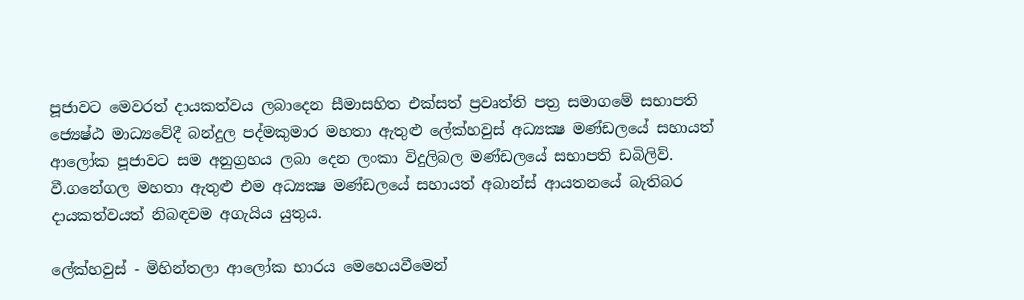පූජාවට මෙවරත් දායකත්වය ලබාදෙන සීමාසහිත එක්සත් ප්‍රවෘත්ති පත්‍ර සමාගමේ සභාපති ජ්‍යෙෂ්ඨ මාධ්‍යවේදී බන්දුල පද්මකුමාර මහතා ඇතුළු ලේක්හවුස් අධ්‍යක්‍ෂ මණ්ඩලයේ සහායත් ආලෝක පූජාවට සම අනුග්‍රහය ලබා දෙන ලංකා විදුලිබල මණ්ඩලයේ සභාපති ඩබිලිව්. වී.ගනේගල මහතා ඇතුළු එම අධ්‍යක්‍ෂ මණ්ඩලයේ සහායත් අබාන්ස් ආයතනයේ බැතිබර දායකත්වයත් නිබඳවම අගැයිය යුතුය.

ලේක්හවුස් - මිහින්තලා ආලෝක භාරය මෙහෙයවීමෙන්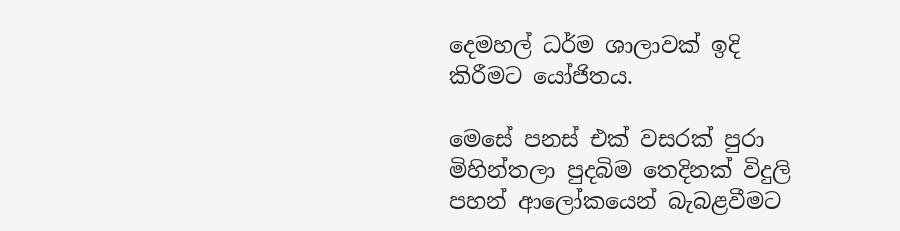දෙමහල් ධර්ම ශාලාවක් ඉදි කිරීමට යෝජිතය.

මෙසේ පනස් එක් වසරක් පුරා මිහින්තලා පුදබිම තෙදිනක් විදුලි පහන් ආලෝකයෙන් බැබළවීමට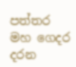පත්තර මහ ගෙදර දරන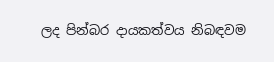ලද පින්බර දායකත්වය නිබඳවම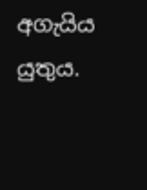අගැයිය යුතුය.